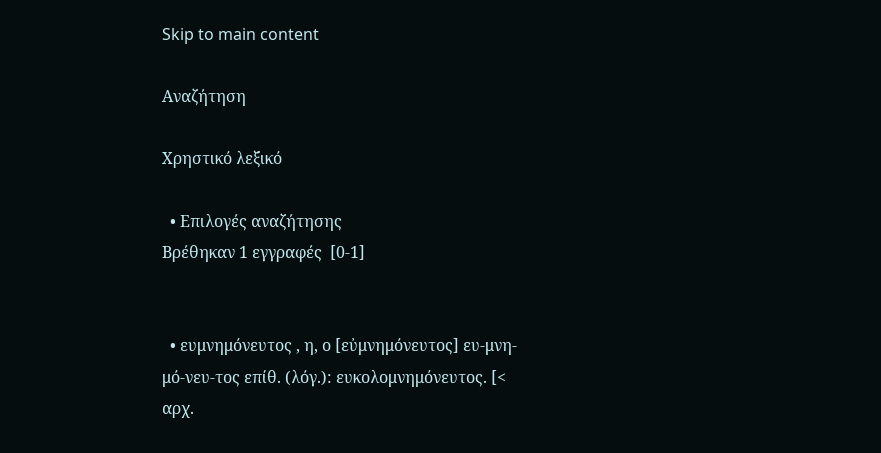Skip to main content

Αναζήτηση

Χρηστικό λεξικό

  • Επιλογές αναζήτησης
Βρέθηκαν 1 εγγραφές  [0-1]


  • ευμνημόνευτος , η, ο [εὐμνημόνευτος] ευ-μνη-μό-νευ-τος επίθ. (λόγ.): ευκολομνημόνευτος. [< αρχ.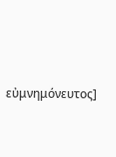εὐμνημόνευτος]